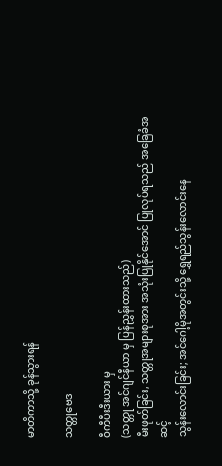မာတိကာသို့ ခုန်သွားရန်

သတ္တုဗေဒ

ဝီကီပီးဒီးယား မှ
(သတ္တု အင်ဂျင်နီယာ မှ ပြန်ညွှန်းထားသည်)
မီးဖုတ်ခြင်း, သတ္တုအများစုအား အသုံးပြုနိုင်အောင် ပြုလုပ်ရသည် အခြေခံအဆင့်
သွန်းလောင်းခြင်း; အင်ဂေါ့မိုအတွင်းသို့ ရွှေရည်သွန်းလောင်းနေ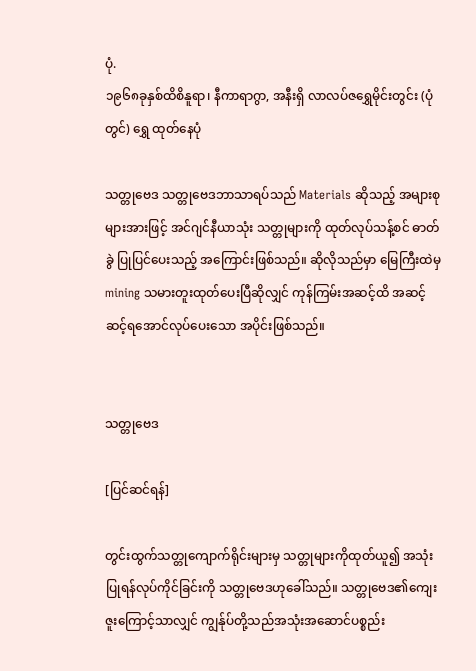ပုံ.
၁၉၆၈ခုနှစ်ထိစိနူရာ၊ နီကာရာဂွာ, အနီးရှိ လာလပ်ဇရွှေမိုင်းတွင်း (ပုံတွင်) ရွှေ ထုတ်နေပုံ

သတ္တုဗေဒ သတ္တုဗေဒဘာသာရပ်သည် Materials ဆိုသည့် အများစုများအားဖြင့် အင်ဂျင်နီယာသုံး သတ္တုများကို ထုတ်လုပ်သန့်စင် ဓာတ်ခွဲ ပြုပြင်ပေးသည့် အကြောင်းဖြစ်သည်။ ဆိုလိုသည်မှာ မြေကြီးထဲမှ mining သမားတူးထုတ်ပေးပြီဆိုလျှင် ကုန်ကြမ်းအဆင့်ထိ အဆင့်ဆင့်ရအောင်လုပ်ပေးသော အပိုင်းဖြစ်သည်။


သတ္တုဗေဒ

[ပြင်ဆင်ရန်]

တွင်းထွက်သတ္တုကျောက်ရိုင်းများမှ သတ္တုများကိုထုတ်ယူ၍ အသုံးပြုရန်လုပ်ကိုင်ခြင်းကို သတ္တုဗေဒဟုခေါ်သည်။ သတ္တုဗေဒ၏ကျေးဇူးကြောင့်သာလျှင် ကျွန်ုပ်တို့သည်အသုံးအဆောင်ပစ္စည်း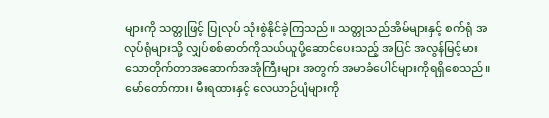များကို သတ္တုဖြင့် ပြုလုပ် သုံးစွဲနိုင်ခဲ့ကြသည်။ သတ္တုသည်အိမ်များနှင့် စက်ရုံ အလုပ်ရုံများသို့ လျှပ်စစ်ဓာတ်ကိုသယ်ယူပို့ဆောင်ပေးသည့် အပြင် အလွန်မြင့်မားသောတိုက်တာအဆောက်အအုံကြီးများ အတွက် အမာခံပေါင်များကိုရရှိစေသည်။ မော်တော်ကား၊ မီးရထားနှင့် လေယာဉ်ပျံများကို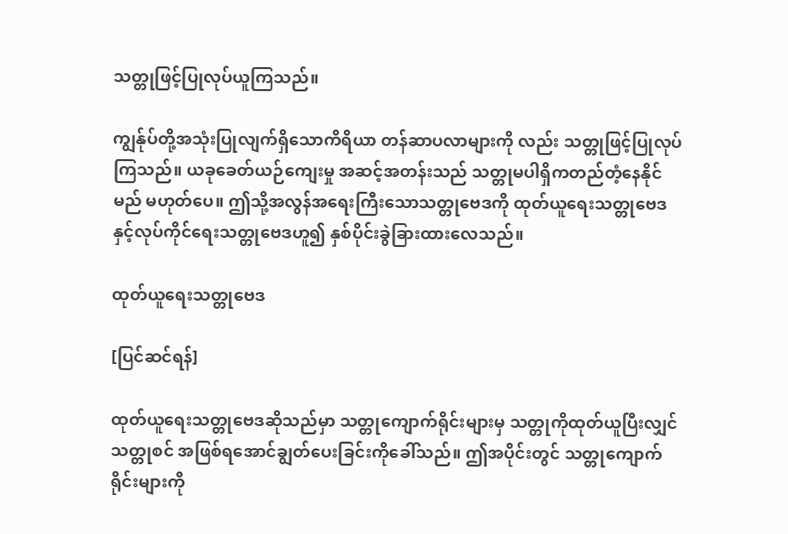သတ္တုဖြင့်ပြုလုပ်ယူကြသည်။

ကျွန်ုပ်တို့အသုံးပြုလျက်ရှိသောကိရိယာ တန်ဆာပလာများကို လည်း သတ္တုဖြင့်ပြုလုပ်ကြသည်။ ယခုခေတ်ယဉ်ကျေးမှု အဆင့်အတန်းသည် သတ္တုမပါရှိကတည်တံ့နေနိုင်မည် မဟုတ်ပေ။ ဤသို့အလွန်အရေးကြီးသောသတ္တုဗေဒကို ထုတ်ယူရေးသတ္တုဗေဒနှင့်လုပ်ကိုင်ရေးသတ္တုဗေဒဟူ၍ နှစ်ပိုင်းခွဲခြားထားလေသည်။

ထုတ်ယူရေးသတ္တုဗေဒ

[ပြင်ဆင်ရန်]

ထုတ်ယူရေးသတ္တုဗေဒဆိုသည်မှာ သတ္တုကျောက်ရိုင်းများမှ သတ္တုကိုထုတ်ယူပြီးလျှင်သတ္တုစင် အဖြစ်ရအောင်ချွတ်ပေးခြင်းကိုခေါ်သည်။ ဤအပိုင်းတွင် သတ္တုကျောက်ရိုင်းများကို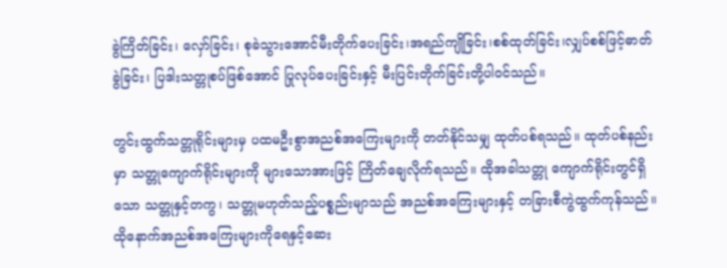ခွဲကြိတ်ခြင်း၊ လှော်ခြင်း၊ စုခဲသွားအောင်မီးတိုက်ပေးခြင်း၊အရည်ကျိုခြင်း၊စစ်ထုတ်ခြင်း၊လျှပ်စစ်ဖြင့်ဓာတ်ခွဲခြင်း၊ ပြဒါးသတ္တုစပ်ဖြစ်အောင် ပြုလုပ်ပေးခြင်းနှင့် မီးပြင်းတိုက်ခြင်းတို့ပါဝင်သည်။

တွင်းထွက်သတ္တုရိုင်းများမှ ပထမဦးစွာအညစ်အကြေးများကို တတ်နိုင်သမျှ ထုတ်ပစ်ရသည်။ ထုတ်ပစ်နည်းမှာ သတ္တုကျောက်ရိုင်းများကို များသောအားဖြင့် ကြိတ်ချေလိုက်ရသည်။ ထိုအခါသတ္တု ကျောက်ရိုင်းတွင်ရှိသော သတ္တုနှင့်တကွ၊ သတ္တုမဟုတ်သည့်ပစ္စည်းမျာသည် အညစ်အကြေးများနှင့် တခြားစီကွဲထွက်ကုန်သည်။ ထိုနောက်အညစ်အကြေးများကိုရေနှင့်ဆေး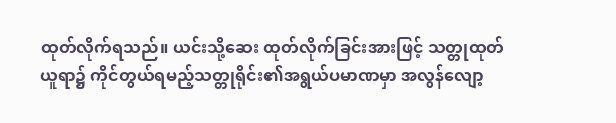ထုတ်လိုက်ရသည်။ ယင်းသို့ဆေး ထုတ်လိုက်ခြင်းအားဖြင့် သတ္တုထုတ်ယူရာ၌ ကိုင်တွယ်ရမည့်သတ္တုရိုင်း၏အရွယ်ပမာဏမှာ အလွန်လျော့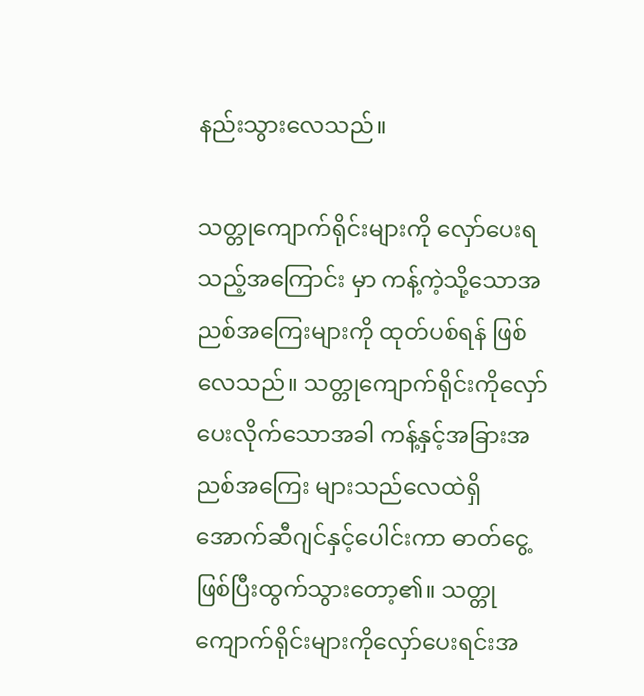နည်းသွားလေသည်။

သတ္တုကျောက်ရိုင်းများကို လှော်ပေးရသည့်အကြောင်း မှာ ကန့်ကဲ့သို့သောအညစ်အကြေးများကို ထုတ်ပစ်ရန် ဖြစ်လေသည်။ သတ္တုကျောက်ရိုင်းကိုလှော်ပေးလိုက်သောအခါ ကန့်နှင့်အခြားအညစ်အကြေး များသည်လေထဲရှိ အောက်ဆီဂျင်နှင့်ပေါင်းကာ ဓာတ်ငွေ့ဖြစ်ပြီးထွက်သွားတော့၏။ သတ္တုကျောက်ရိုင်းများကိုလှော်ပေးရင်းအ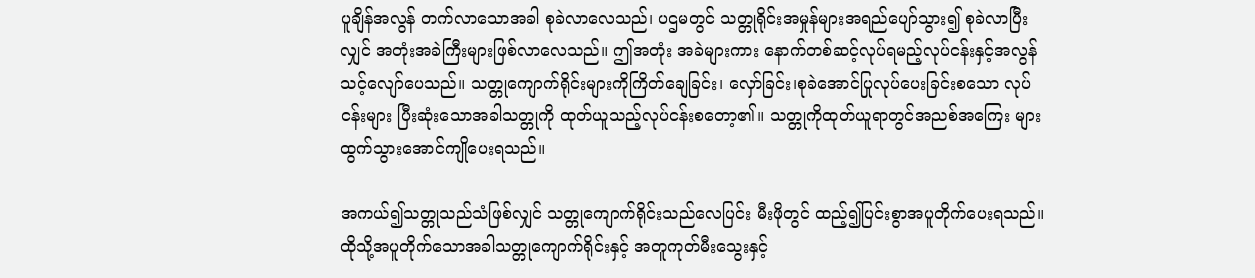ပူချိန်အလွန် တက်လာသောအခါ စုခဲလာလေသည်၊ ပဌမတွင် သတ္တုရိုင်းအမှုန်များအရည်ပျော်သွား၍ စုခဲလာပြီးလျှင် အတုံးအခဲကြီးများဖြစ်လာလေသည်။ ဤအတုံး အခဲများကား နောက်တစ်ဆင့်လုပ်ရမည့်လုပ်ငန်းနှင့်အလွန်သင့်လျော်ပေသည်။ သတ္တုကျောက်ရိုင်းများကိုကြိတ်ချေခြင်း၊ လှော်ခြင်း၊စုခဲအောင်ပြုလုပ်ပေးခြင်းစသော လုပ်ငန်းများ ပြီးဆုံးသောအခါသတ္တုကို ထုတ်ယူသည့်လုပ်ငန်းစတော့၏။ သတ္တုကိုထုတ်ယူရာတွင်အညစ်အကြေး များ ထွက်သွားအောင်ကျိုပေးရသည်။

အကယ်၍သတ္တုသည်သံဖြစ်လျှင် သတ္တုကျောက်ရိုင်းသည်လေပြင်း မီးဖိုတွင် ထည့်၍ပြင်းစွာအပူတိုက်ပေးရသည်။ ထိုသို့အပူတိုက်သောအခါသတ္တုကျောက်ရိုင်းနှင့် အတူကုတ်မီးသွေးနှင့်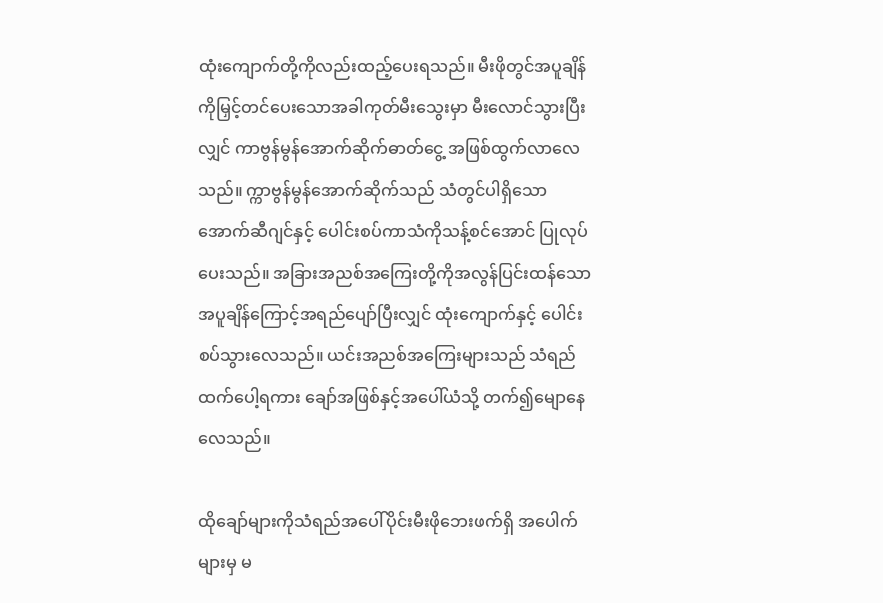ထုံးကျောက်တို့ကိုလည်းထည့်ပေးရသည်။ မီးဖိုတွင်အပူချိန်ကိုမြှင့်တင်ပေးသောအခါကုတ်မီးသွေးမှာ မီးလောင်သွားပြီးလျှင် ကာဗွန်မွန်အောက်ဆိုက်ဓာတ်ငွေ့ အဖြစ်ထွက်လာလေသည်။ က္ကာဗွန်မွန်အောက်ဆိုက်သည် သံတွင်ပါရှိသော အောက်ဆီဂျင်နှင့် ပေါင်းစပ်ကာသံကိုသန့်စင်အောင် ပြုလုပ်ပေးသည်။ အခြားအညစ်အကြေးတို့ကိုအလွန်ပြင်းထန်သော အပူချိန်ကြောင့်အရည်ပျော်ပြီးလျှင် ထုံးကျောက်နှင့် ပေါင်း စပ်သွားလေသည်။ ယင်းအညစ်အကြေးများသည် သံရည်ထက်ပေါ့ရကား ချော်အဖြစ်နှင့်အပေါ်ယံသို့ တက်၍မျောနေလေသည်။

ထိုချော်များကိုသံရည်အပေါ်ပိုင်းမီးဖိုဘေးဖက်ရှိ အပေါက်များမှ မ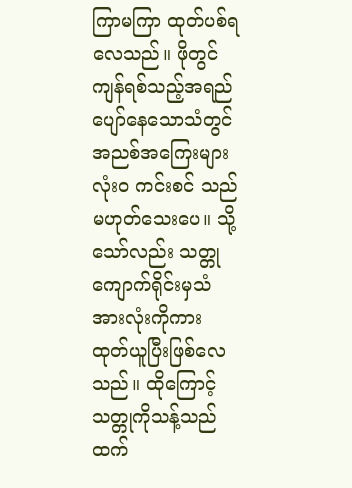ကြာမကြာ ထုတ်ပစ်ရလေသည်။ ဖိုတွင်ကျန်ရစ်သည့်အရည်ပျော်နေသောသံတွင် အညစ်အကြေးများလုံးဝ ကင်းစင် သည်မဟုတ်သေးပေ။ သို့သော်လည်း သတ္တုကျောက်ရိုင်းမှသံအားလုံးကိုကား ထုတ်ယူပြီးဖြစ်လေသည်။ ထိုကြောင့် သတ္တုကိုသန့်သည်ထက်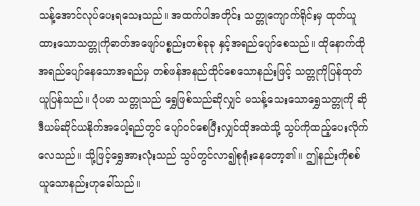သန့်အောင်လုပ်ပေးရသေးသည်။ အထက်ပါအတိုင်း သတ္တုကျောက်ရိုင်းမှ ထုတ်ယူထားသောသတ္တုကိုဓာတ်အဖျော်ပစ္စည်းတစ်ခုခု နှင့်အရည်ပျော်စေသည်။ ထိုနောက်ထိုအရည်ပျော်နေသောအရည်မှ တစ်ဖန်အနည်ထိုင်စေသောနည်းဖြင့် သတ္တုကိုပြန်ထုတ်ယူပြန်သည်။ ပုံပမာ သတ္တုသည် ရွှေဖြစ်သည်ဆိုလျှင် မသန့်သေးသောရွှေသတ္တုကို ဆိုဒီယမ်ဆိုင်ယနိုက်အပေါ့ရည်တွင် ပျော်ဝင်စေပြီးလျှင်ထိုအထဲသို့ သွပ်ကိုထည့်ပေးလိုက်လေသည်။ သို့ဖြင့်ရွှေအားလုံးသည် သွပ်တွင်လာ၍စုရုံးနေတော့၏။ ဤနည်းကိုစစ်ယူသောနည်းဟုခေါ်သည်။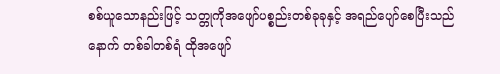စစ်ယူသောနည်းဖြင့် သတ္တုကိုအဖျော်ပစ္စည်းတစ်ခုခုနှင့် အရည်ပျော်စေပြီးသည်နောက် တစ်ခါတစ်ရံ ထိုအဖျော်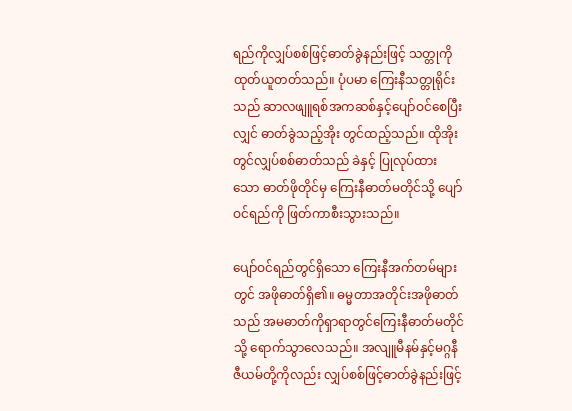ရည်ကိုလျှပ်စစ်ဖြင့်ဓာတ်ခွဲနည်းဖြင့် သတ္တုကိုထုတ်ယူတတ်သည်။ ပုံပမာ ကြေးနီသတ္တုရိုင်းသည် ဆာလဖျူရစ်အကဆစ်နှင့်ပျော်ဝင်စေပြီးလျှင် ဓာတ်ခွဲသည့်အိုး တွင်ထည့်သည်။ ထိုအိုးတွင်လျှပ်စစ်ဓာတ်သည် ခဲနှင့် ပြုလုပ်ထား သော ဓာတ်ဖိုတိုင်မှ ကြေးနီဓာတ်မတိုင်သို့ ပျော်ဝင်ရည်ကို ဖြတ်ကာစီးသွားသည်။

ပျော်ဝင်ရည်တွင်ရှိသော ကြေးနီအက်တမ်များတွင် အဖိုဓာတ်ရှိ၏။ ဓမ္မတာအတိုင်းအဖိုဓာတ်သည် အမဓာတ်ကိုရှာရာတွင်ကြေးနီဓာတ်မတိုင်သို့ ရောက်သွာလေသည်။ အလျူမီနမ်နှင့်မဂ္ဂနီဇီယမ်တို့ကိုလည်း လျှပ်စစ်ဖြင့်ဓာတ်ခွဲနည်းဖြင့်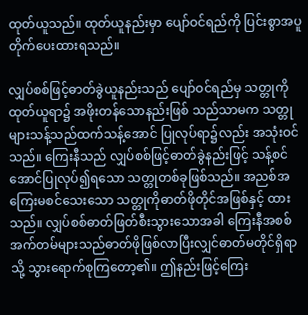ထုတ်ယူသည်။ ထုတ်ယူနည်းမှာ ပျော်ဝင်ရည်ကို ပြင်းစွာအပူတိုက်ပေးထားရသည်။

လျှပ်စစ်ဖြင့်ဓာတ်ခွဲယူနည်းသည် ပျော်ဝင်ရည်မှ သတ္တုကိုထုတ်ယူရာ၌ အဖိုးတန်သောနည်းဖြစ် သည်သာမက သတ္တုများသန့်သည်ထက်သန့်အောင် ပြုလုပ်ရာ၌လည်း အသုံးဝင်သည်။ ကြေးနီသည် လျှပ်စစ်ဖြင့်ဓာတ်ခွဲနည်းဖြင့် သန့်စင်အောင်ပြုလုပ်၍ရသော သတ္တုတစ်ခုဖြစ်သည်။ အညစ်အကြေးမစင်သေးသော သတ္တုကိုဓာတ်ဖိုတိုင်အဖြစ်နှင့် ထားသည်။ လျှပ်စစ်ဓာတ်ဖြတ်စီးသွားသောအခါ ကြေးနီအစစ် အက်တမ်များသည်ဓာတ်ဖိုဖြစ်လာပြီးလျှင်ဓာတ်မတိုင်ရှိရာသို့ သွားရောက်စုကြတော့၏။ ဤနည်းဖြင့်ကြေး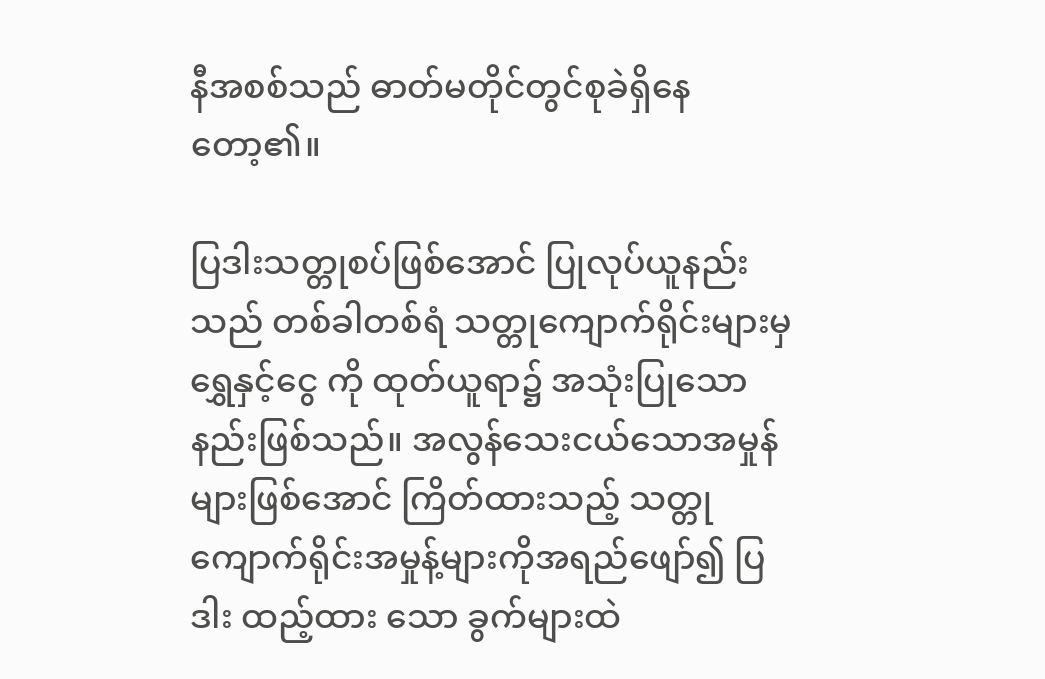နီအစစ်သည် ဓာတ်မတိုင်တွင်စုခဲရှိနေတော့၏။

ပြဒါးသတ္တုစပ်ဖြစ်အောင် ပြုလုပ်ယူနည်းသည် တစ်ခါတစ်ရံ သတ္တုကျောက်ရိုင်းများမှ ရွှေနှင့်ငွေ ကို ထုတ်ယူရာ၌ အသုံးပြုသောနည်းဖြစ်သည်။ အလွန်သေးငယ်သောအမှုန်များဖြစ်အောင် ကြိတ်ထားသည့် သတ္တုကျောက်ရိုင်းအမှုန့်များကိုအရည်ဖျော်၍ ပြဒါး ထည့်ထား သော ခွက်များထဲ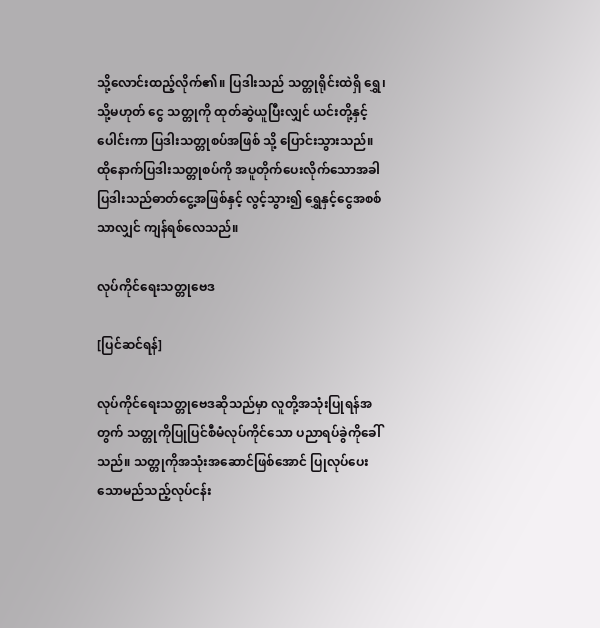သို့လောင်းထည့်လိုက်၏။ ပြဒါးသည် သတ္တုရိုင်းထဲရှိ ရွှေ၊ သို့မဟုတ် ငွေ သတ္တုကို ထုတ်ဆွဲယူပြီးလျှင် ယင်းတို့နှင့်ပေါင်းကာ ပြဒါးသတ္တုစပ်အဖြစ် သို့ ပြောင်းသွားသည်။ ထိုနောက်ပြဒါးသတ္တုစပ်ကို အပူတိုက်ပေးလိုက်သောအခါ ပြဒါးသည်ဓာတ်ငွေ့အဖြစ်နှင့် လွင့်သွား၍ ရွှေနှင့်ငွေအစစ်သာလျှင် ကျန်ရစ်လေသည်။

လုပ်ကိုင်ရေးသတ္တုဗေဒ

[ပြင်ဆင်ရန်]

လုပ်ကိုင်ရေးသတ္တုဗေဒဆိုသည်မှာ လူတို့အသုံးပြုရန်အတွက် သတ္တုကိုပြုပြင်စီမံလုပ်ကိုင်သော ပညာရပ်ခွဲကိုခေါ်သည်။ သတ္တုကိုအသုံးအဆောင်ဖြစ်အောင် ပြုလုပ်ပေးသောမည်သည့်လုပ်ငန်း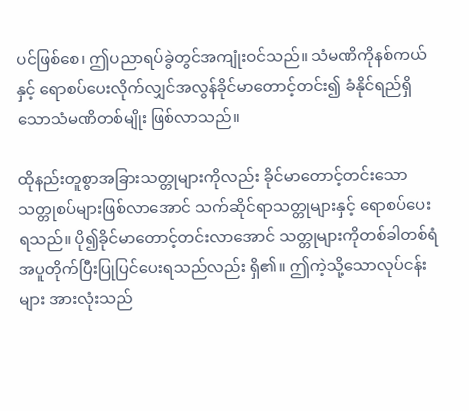ပင်ဖြစ်စေ၊ ဤပညာရပ်ခွဲတွင်အကျုံးဝင်သည်။ သံမဏိကိုနစ်ကယ်နှင့် ရောစပ်ပေးလိုက်လျှင်အလွန်ခိုင်မာတောင့်တင်း၍ ခံနိုင်ရည်ရှိသောသံမဏိတစ်မျိုး ဖြစ်လာသည်။

ထိုနည်းတူစွာအခြားသတ္တုများကိုလည်း ခိုင်မာတောင့်တင်းသော သတ္တုစပ်များဖြစ်လာအောင် သက်ဆိုင်ရာသတ္တုများနှင့် ရောစပ်ပေးရသည်။ ပို၍ခိုင်မာတောင့်တင်းလာအောင် သတ္တုများကိုတစ်ခါတစ်ရံ အပူတိုက်ပြီးပြုပြင်ပေးရသည်လည်း ရှိ၏။ ဤကဲ့သို့သောလုပ်ငန်းများ အားလုံးသည်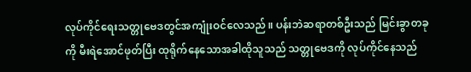လုပ်ကိုင်ရေးသတ္တုဗေဒတွင်အကျုံးဝင်လေသည်။ ပန်းဘဲဆရာတစ်ဦးသည် မြင်းခွာတခုကို မီးရဲအောင်ဖုတ်ပြီး ထုရိုက်နေသောအခါထိုသူသည် သတ္တုဗေဒကို လုပ်ကိုင်နေသည်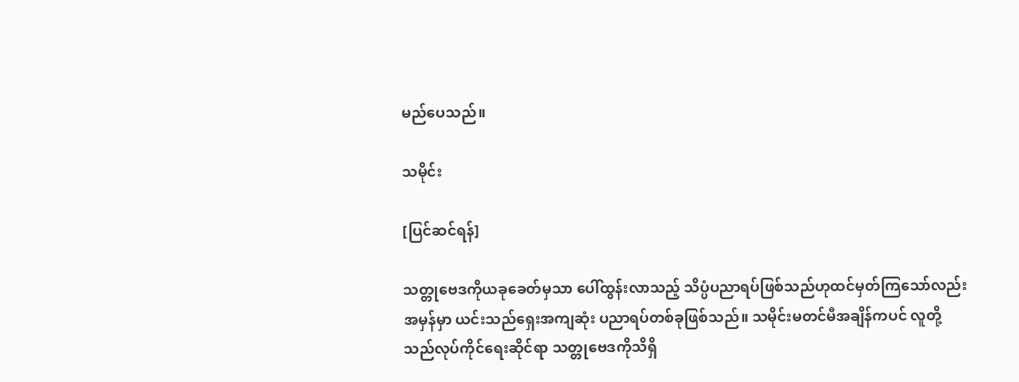မည်ပေသည်။

သမိုင်း

[ပြင်ဆင်ရန်]

သတ္တုဗေဒကိုယခုခေတ်မှသာ ပေါ်ထွန်းလာသည့် သိပ္ပံပညာရပ်ဖြစ်သည်ဟုထင်မှတ်ကြသော်လည်း အမှန်မှာ ယင်းသည်ရှေးအကျဆုံး ပညာရပ်တစ်ခုဖြစ်သည်။ သမိုင်းမတင်မီအချိန်ကပင် လူတို့သည်လုပ်ကိုင်ရေးဆိုင်ရာ သတ္တုဗေဒကိုသိရှိ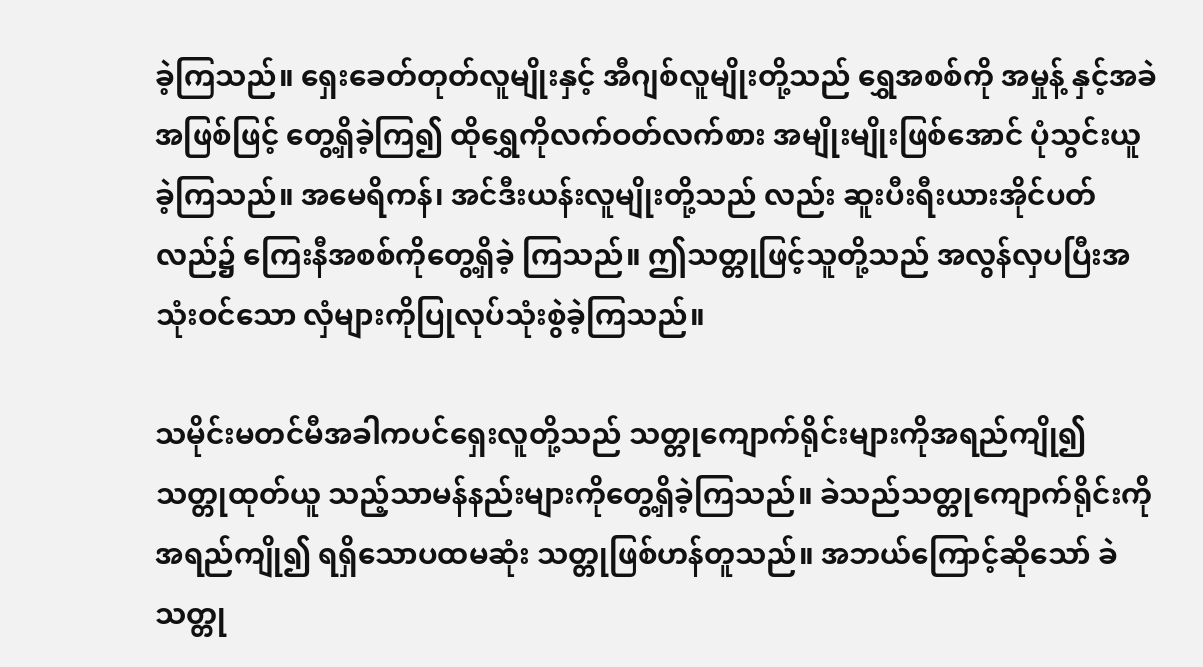ခဲ့ကြသည်။ ရှေးခေတ်တုတ်လူမျိုးနှင့် အီဂျစ်လူမျိုးတို့သည် ရွှေအစစ်ကို အမှုန့် နှင့်အခဲအဖြစ်ဖြင့် တွေ့ရှိခဲ့ကြ၍ ထိုရွှေကိုလက်ဝတ်လက်စား အမျိုးမျိုးဖြစ်အောင် ပုံသွင်းယူခဲ့ကြသည်။ အမေရိကန်၊ အင်ဒီးယန်းလူမျိုးတို့သည် လည်း ဆူးပီးရီးယားအိုင်ပတ်လည်၌ ကြေးနီအစစ်ကိုတွေ့ရှိခဲ့ ကြသည်။ ဤသတ္တုဖြင့်သူတို့သည် အလွန်လှပပြီးအသုံးဝင်သော လှံများကိုပြုလုပ်သုံးစွဲခဲ့ကြသည်။

သမိုင်းမတင်မီအခါကပင်ရှေးလူတို့သည် သတ္တုကျောက်ရိုင်းများကိုအရည်ကျို၍ သတ္တုထုတ်ယူ သည့်သာမန်နည်းများကိုတွေ့ရှိခဲ့ကြသည်။ ခဲသည်သတ္တုကျောက်ရိုင်းကိုအရည်ကျို၍ ရရှိသောပထမဆုံး သတ္တုဖြစ်ဟန်တူသည်။ အဘယ်ကြောင့်ဆိုသော် ခဲသတ္တု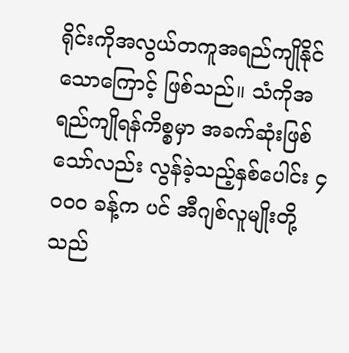ရိုင်းကိုအလွယ်တကူအရည်ကျိုနိုင်သောကြောင့် ဖြစ်သည်။ သံကိုအရည်ကျိုရန်ကိစ္စမှာ အခက်ဆုံးဖြစ်သော်လည်း လွန်ခဲ့သည့်နှစ်ပေါင်း ၄ဝဝဝ ခန့်က ပင် အီဂျစ်လူမျိုးတို့သည်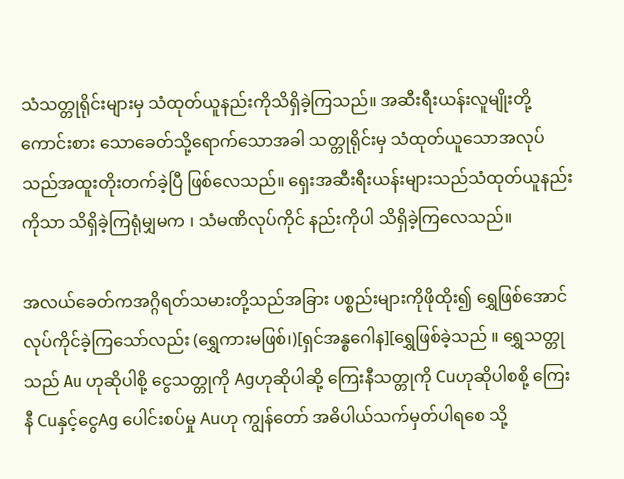သံသတ္တုရိုင်းများမှ သံထုတ်ယူနည်းကိုသိရှိခဲ့ကြသည်။ အဆီးရီးယန်းလူမျိုးတို့ ကောင်းစား သောခေတ်သို့ရောက်သောအခါ သတ္တုရိုင်းမှ သံထုတ်ယူသောအလုပ်သည်အထူးတိုးတက်ခဲ့ပြီ ဖြစ်လေသည်။ ရှေးအဆီးရီးယန်းများသည်သံထုတ်ယူနည်းကိုသာ သိရှိခဲ့ကြရုံမျှမက ၊ သံမဏိလုပ်ကိုင် နည်းကိုပါ သိရှိခဲ့ကြလေသည်။

အလယ်ခေတ်ကအဂ္ဂိရတ်သမားတို့သည်အခြား ပစ္စည်းများကိုဖိုထိုး၍ ရွှေဖြစ်အောင်လုပ်ကိုင်ခဲ့ကြသော်လည်း (ရွှေကားမဖြစ်၊)[ရှင်အန္စဂေါန][ရွှေဖြစ်ခဲ့သည် ။ ရွှေသတ္တုသည် Au ဟုဆိုပါစို့ ငွေသတ္တုကို Agဟုဆိုပါဆို့ ကြေးနီသတ္တုကို Cuဟုဆိုပါစစို့ ကြေးနီ Cuနှင့်ငွေAg ပေါင်းစပ်မှု Auဟု ကျွန်တော် အဓိပါယ်သက်မှတ်ပါရစေ သို့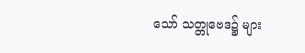သော် သတ္တုဗေဒ၌ များ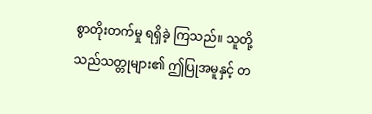စွာတိုးတက်မှု ရရှိခဲ့ ကြသည်။ သူတို့သည်သတ္တုများ၏ ဤပြုအမူနှင့် တ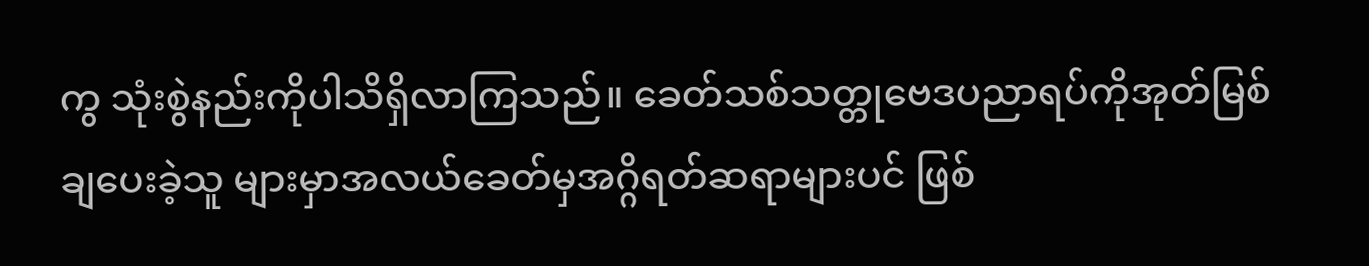ကွ သုံးစွဲနည်းကိုပါသိရှိလာကြသည်။ ခေတ်သစ်သတ္တုဗေဒပညာရပ်ကိုအုတ်မြစ်ချပေးခဲ့သူ များမှာအလယ်ခေတ်မှအဂ္ဂိရတ်ဆရာများပင် ဖြစ်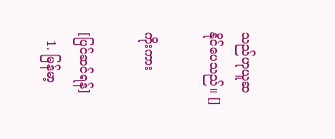သည်ဟုယူဆနိုင်ပေသည်။ []

ကိုးကား

[ပြင်ဆင်ရန်]
  1. မြန်မာ့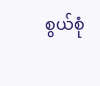စွယ်စုံ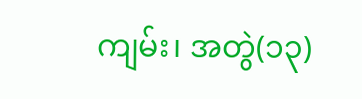ကျမ်း၊ အတွဲ(၁၃)